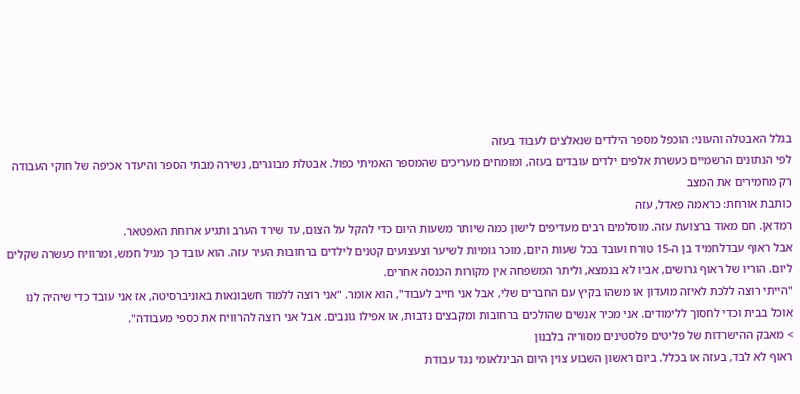בגלל האבטלה והעוני: הוכפל מספר הילדים שנאלצים לעבוד בעזה
לפי הנתונים הרשמיים כעשרת אלפים ילדים עובדים בעזה, ומומחים מעריכים שהמספר האמיתי כפול. אבטלת מבוגרים, נשירה מבתי הספר והיעדר אכיפה של חוקי העבודה רק מחמירים את המצב
כותבת אורחת: כראמה פאדל, עזה
רמדאן. חם מאוד ברצועת עזה. מוסלמים רבים מעדיפים לישון כמה שיותר משעות היום כדי להקל על הצום, עד שירד הערב ותגיע ארוחת האפטאר.
אבל ראוף עבדלחמיד בן ה-15 טורח ועובד בכל שעות היום, מוכר גומיות לשיער וצעצועים קטנים לילדים ברחובות העיר עזה. הוא עובד כך מגיל חמש, ומרוויח כעשרה שקלים ליום. הוריו של ראוף גרושים, אביו לא בנמצא, וליתר המשפחה אין מקורות הכנסה אחרים.
"הייתי רוצה ללכת לאיזה מועדון או משהו בקיץ עם החברים שלי, אבל אני חייב לעבוד", הוא אומר. "אני רוצה ללמוד חשבונאות באוניברסיטה, אז אני עובד כדי שיהיה לנו אוכל בבית וכדי לחסוך ללימודים. אני מכיר אנשים שהולכים ברחובות ומקבצים נדבות, או אפילו גונבים. אבל אני רוצה להרוויח את כספי מעבודה".
> מאבק ההישרדות של פליטים פלסטינים מסוריה בלבנון
ראוף לא לבד, בעזה או בכלל. ביום ראשון השבוע צוין היום הבינלאומי נגד עבודת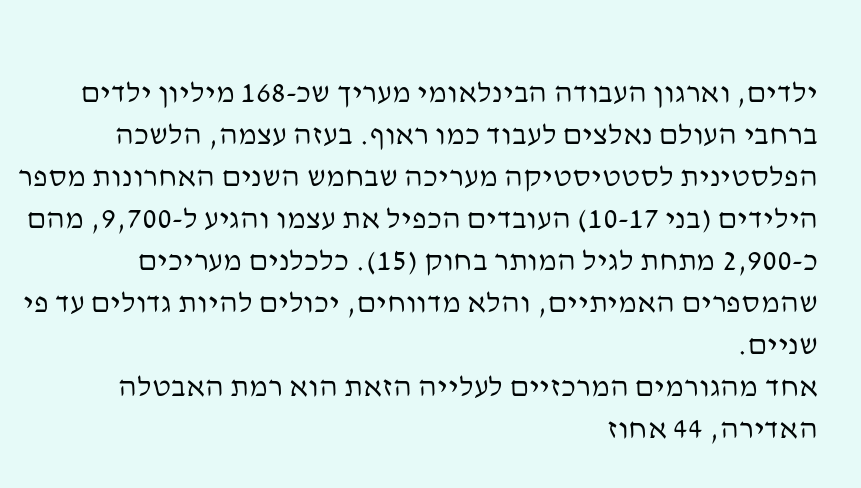ילדים, וארגון העבודה הבינלאומי מעריך שכ-168 מיליון ילדים ברחבי העולם נאלצים לעבוד כמו ראוף. בעזה עצמה, הלשכה הפלסטינית לסטטיסטיקה מעריכה שבחמש השנים האחרונות מספר הילידים (בני 10-17) העובדים הכפיל את עצמו והגיע ל-9,700, מהם כ-2,900 מתחת לגיל המותר בחוק (15). כלכלנים מעריכים שהמספרים האמיתיים, והלא מדווחים, יכולים להיות גדולים עד פי שניים.
אחד מהגורמים המרכזיים לעלייה הזאת הוא רמת האבטלה האדירה, 44 אחוז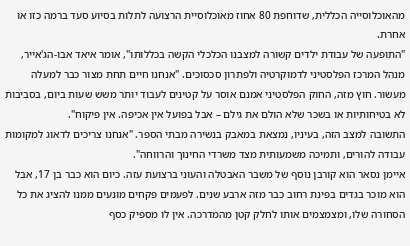מהאוכלוסייה הכללית, שדוחפת 80 אחוז מאוכלוסיית הרצועה לתלות בסיוע סעד ברמה כזו או אחרת.
"התופעה של עבודת ילדים קשורה למצבנו הכלכלי הקשה בכללותו", אומר איאד אבו-הג'אייר, מנהל המרכז הפלסטיני לדמוקרטיה ולפתרון סכסוכים. "אנחנו חיים תחת מצור כבר למעלה מעשור. חוץ מזה, החוק הפלסטיני אמנם אוסר על קטינים לעבוד יותר משש שעות ביום, בסביבות לא בטיחותיות או בשכר שלא הולם את גילם – אבל בפועל אין אכיפה. אין פיקוח".
התשובה למצב הזה, בעיניו, נמצאת במאבק בנשירה מבתי הספר. "אנחנו צריכים לדאוג למקומות עבודה להורים, ותמיכה משמעותית מצד משרדי החינוך והרווחה".
איימן נסאר הוא קורבן נוסף של משבר האבטלה והעוני ברצועת עזה. כיום הוא כבר בן 17, אבל הוא מוכר בגדים בפינת רחוב כבר מזה ארבע שנים. לפעמים פקחים מונעים ממנו להציג את כל הסחורה שלו, ומצמצמים אותו לחלק קטן מהמדרכה. אין לו מספיק כסף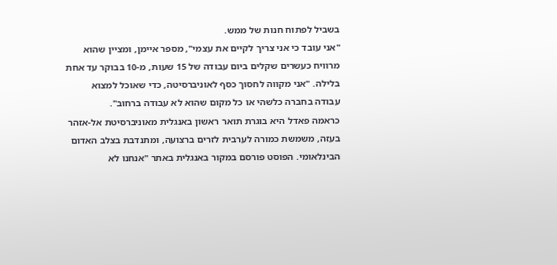בשביל לפתוח חנות של ממש.
"אני עובד כי אני צריך לקיים את עצמי", מספר איימן, ומציין שהוא מרוויח כעשרים שקלים ביום עבודה של 15 שעות, מ-10 בבוקר עד אחת בלילה. "אני מקווה לחסוך כסף לאוניברסיטה, כדי שאוכל למצוא עבודה בחברה כלשהי או כל מקום שהוא לא עבודה ברחוב".
כראמה פאדל היא בוגרת תואר ראשון באנגלית מאוניברסיטת אל-אזהר בעזה, משמשת כמורה לערבית לזרים ברצועה, ומתנדבת בצלב האדום הבינלאומי. הפוסט פורסם במקור באנגלית באתר "אנחנו לא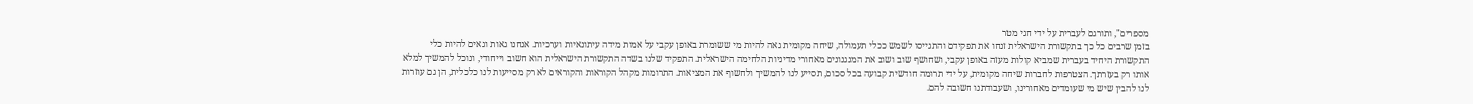מספרים", ותורגם לעברית על ידי חגי מטר
בזמן שרבים כל כך בתקשורת הישראלית זנחו את תפקידם והתגייסו לשמש ככלי תעמולה, שיחה מקומית גאה להיות מי ששומרת באופן עקבי על אמות מידה עיתונאיות וערכיות. אנחנו גאות וגאים להיות כלי התקשורת היחיד בעברית שמביא קולות מעזה באופן עקבי, ושחושף שוב ושוב את המנגנונים מאחורי מדיניות הלחימה הישראלית. התפקיד שלנו בשדה התקשורת הישראלית הוא חשוב וייחודי, ונוכל להמשיך למלא אותו רק בעזרתך. הצטרפות לחברות שיחה מקומית, על ידי תרומה חודשית קבועה בכל סכום, תסייע לנו להמשיך ולחשוף את המציאות. התרומות מקהל הקוראות והקוראים לא רק מסייעות לנו כלכלית, הן גם עוזרות לנו להבין שיש מי שעומדים מאחורינו, ושעבודתנו חשובה להם.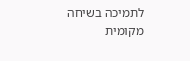לתמיכה בשיחה מקומית